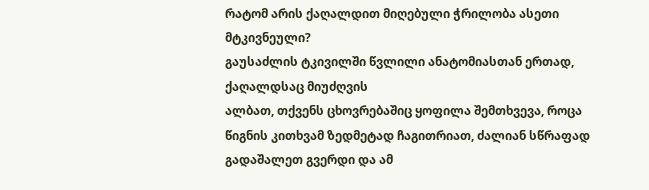რატომ არის ქაღალდით მიღებული ჭრილობა ასეთი მტკივნეული?
გაუსაძლის ტკივილში წვლილი ანატომიასთან ერთად, ქაღალდსაც მიუძღვის
ალბათ, თქვენს ცხოვრებაშიც ყოფილა შემთხვევა, როცა წიგნის კითხვამ ზედმეტად ჩაგითრიათ, ძალიან სწრაფად გადაშალეთ გვერდი და ამ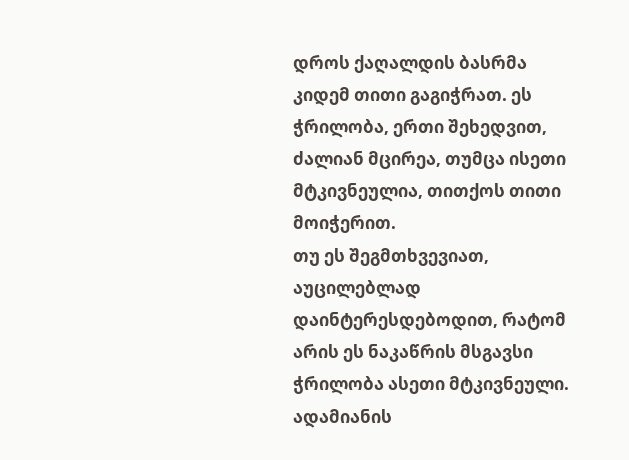დროს ქაღალდის ბასრმა კიდემ თითი გაგიჭრათ. ეს ჭრილობა, ერთი შეხედვით, ძალიან მცირეა, თუმცა ისეთი მტკივნეულია, თითქოს თითი მოიჭერით.
თუ ეს შეგმთხვევიათ, აუცილებლად დაინტერესდებოდით, რატომ არის ეს ნაკაწრის მსგავსი ჭრილობა ასეთი მტკივნეული.
ადამიანის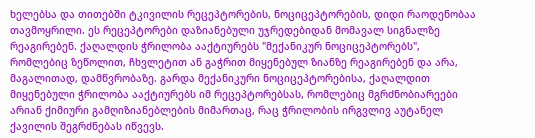ხელებსა და თითებში ტკივილის რეცეპტორების, ნოციცეპტორების, დიდი რაოდენობაა თავმოყრილი. ეს რეცეპტორები დაზიანებული უჯრედებიდან მომავალ სიგნალზე რეაგირებენ. ქაღალდის ჭრილობა ააქტიურებს "მექანიკურ ნოციცეპტორებს", რომლებიც ზეწოლით, ჩხვლეტით ან გაჭრით მიყენებულ ზიანზე რეაგირებენ და არა, მაგალითად, დამწვრობაზე. გარდა მექანიკური ნოციცეპტორებისა, ქაღალდით მიყენებული ჭრილობა ააქტიურებს იმ რეცეპტორებსას, რომლებიც მგრძნობიარეები არიან ქიმიური გამღიზიანებლების მიმართაც, რაც ჭრილობის ირგვლივ აუტანელ ქავილის შეგრძნებას იწვევს.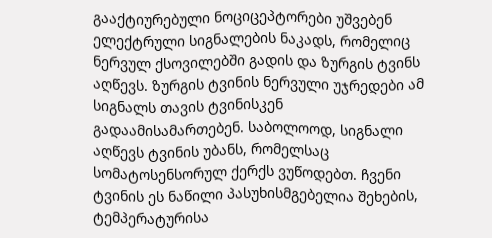გააქტიურებული ნოციცეპტორები უშვებენ ელექტრული სიგნალების ნაკადს, რომელიც ნერვულ ქსოვილებში გადის და ზურგის ტვინს აღწევს. ზურგის ტვინის ნერვული უჯრედები ამ სიგნალს თავის ტვინისკენ გადაამისამართებენ. საბოლოოდ, სიგნალი აღწევს ტვინის უბანს, რომელსაც სომატოსენსორულ ქერქს ვუწოდებთ. ჩვენი ტვინის ეს ნაწილი პასუხისმგებელია შეხების, ტემპერატურისა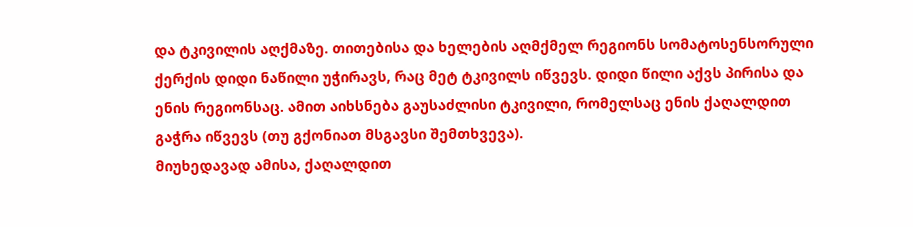და ტკივილის აღქმაზე. თითებისა და ხელების აღმქმელ რეგიონს სომატოსენსორული ქერქის დიდი ნაწილი უჭირავს, რაც მეტ ტკივილს იწვევს. დიდი წილი აქვს პირისა და ენის რეგიონსაც. ამით აიხსნება გაუსაძლისი ტკივილი, რომელსაც ენის ქაღალდით გაჭრა იწვევს (თუ გქონიათ მსგავსი შემთხვევა).
მიუხედავად ამისა, ქაღალდით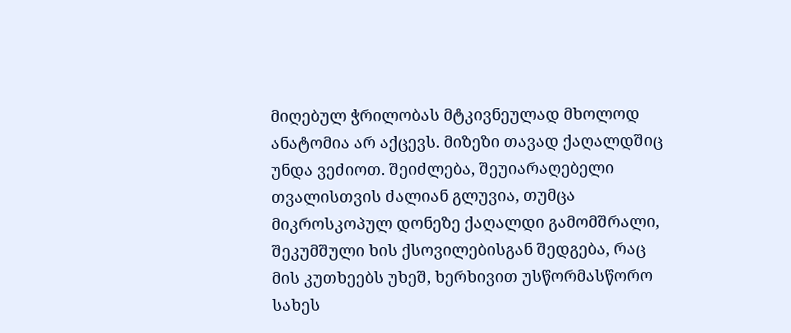მიღებულ ჭრილობას მტკივნეულად მხოლოდ ანატომია არ აქცევს. მიზეზი თავად ქაღალდშიც უნდა ვეძიოთ. შეიძლება, შეუიარაღებელი თვალისთვის ძალიან გლუვია, თუმცა მიკროსკოპულ დონეზე ქაღალდი გამომშრალი, შეკუმშული ხის ქსოვილებისგან შედგება, რაც მის კუთხეებს უხეშ, ხერხივით უსწორმასწორო სახეს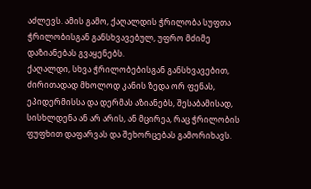აძლევს. ამის გამო, ქაღალდის ჭრილობა სუფთა ჭრილობისგან განსხვავებულ, უფრო მძიმე დაზიანებას გვაყენებს.
ქაღალდი, სხვა ჭრილობებისგან განსხვავებით, ძირითადად მხოლოდ კანის ზედა ორ ფენას, ეპიდერმისსა და დერმას აზიანებს, შესაბამისად, სისხლდენა ან არ არის, ან მცირეა, რაც ჭრილობის ფუფხით დაფარვას და შეხორცებას გამორიხავს.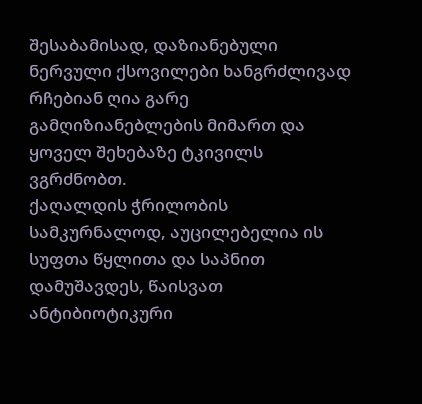შესაბამისად, დაზიანებული ნერვული ქსოვილები ხანგრძლივად რჩებიან ღია გარე გამღიზიანებლების მიმართ და ყოველ შეხებაზე ტკივილს ვგრძნობთ.
ქაღალდის ჭრილობის სამკურნალოდ, აუცილებელია ის სუფთა წყლითა და საპნით დამუშავდეს, წაისვათ ანტიბიოტიკური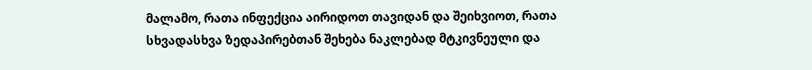მალამო, რათა ინფექცია აირიდოთ თავიდან და შეიხვიოთ, რათა სხვადასხვა ზედაპირებთან შეხება ნაკლებად მტკივნეული და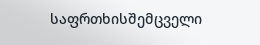საფრთხისშემცველი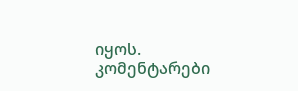იყოს.
კომენტარები